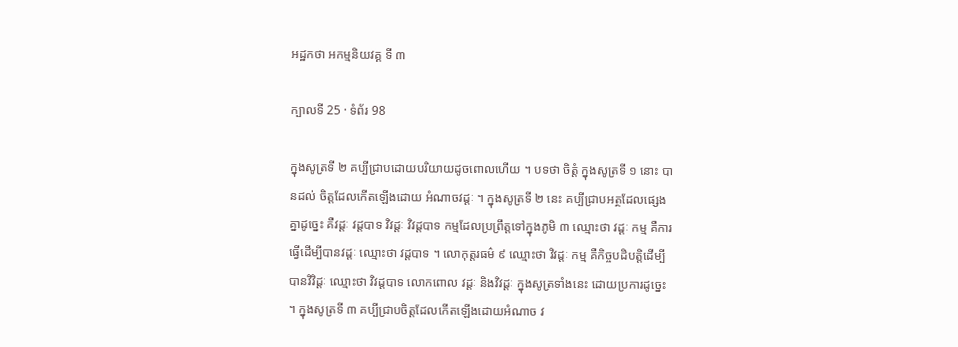អដ្ឋកថា អកម្មនិយវគ្គ ទី ៣

ក្បាលទី 25 · ទំព័រ 98

ក្នុងសូត្រទី ២ គប្បីជ្រាបដោយបរិយាយដូចពោលហើយ ។ បទថា ចិត្តំ ក្នុងសូត្រទី ១ នោះ បានដល់ ចិត្តដែលកើតឡើងដោយ អំណាចវដ្តៈ ។ ក្នុងសូត្រទី ២ នេះ គប្បីជ្រាបអត្ថដែលផ្សេងគ្នាដូច្នេះ គឺវដ្តៈ វដ្តបាទ វិវដ្តៈ វិវដ្តបាទ កម្មដែលប្រព្រឹត្តទៅក្នុងភូមិ ៣ ឈ្មោះថា វដ្តៈ កម្ម គឺការធ្វើដើម្បីបានវដ្តៈ ឈ្មោះថា វដ្តបាទ ។ លោកុត្តរធម៌ ៩ ឈ្មោះថា វិវដ្តៈ កម្ម គឺកិច្ចបដិបត្តិដើម្បីបានវិវិដ្តៈ ឈ្មោះថា វិវដ្តបាទ លោកពោល វដ្តៈ និងវិវដ្តៈ ក្នុងសូត្រទាំងនេះ ដោយប្រការដូច្នេះ ។ ក្នុងសូត្រទី ៣ គប្បីជ្រាបចិត្តដែលកើតឡើងដោយអំណាច វ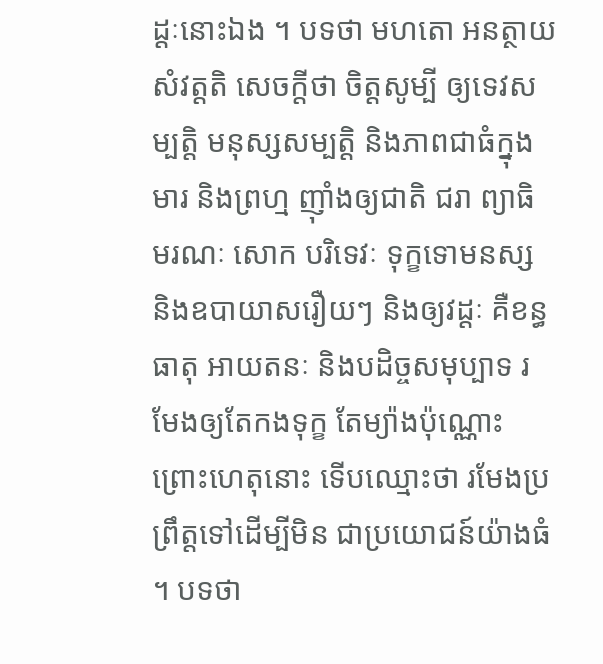ដ្តៈនោះឯង ។ បទថា មហតោ អនត្ថាយ សំវត្តតិ សេចក្តីថា ចិត្តសូម្បី ឲ្យទេវសម្បត្តិ មនុស្សសម្បត្តិ និងភាពជាធំក្នុងមារ និងព្រហ្ម ញ៉ាំងឲ្យជាតិ ជរា ព្យាធិ មរណៈ សោក បរិទេវៈ ទុក្ខទោមនស្ស និងឧបាយាសរឿយៗ និងឲ្យវដ្តៈ គឺខន្ធ ធាតុ អាយតនៈ និងបដិច្ចសមុប្បាទ រមែងឲ្យតែកងទុក្ខ តែម្យ៉ាងប៉ុណ្ណោះ ព្រោះហេតុនោះ ទើបឈ្មោះថា រមែងប្រព្រឹត្តទៅដើម្បីមិន ជាប្រយោជន៍យ៉ាងធំ ។ បទថា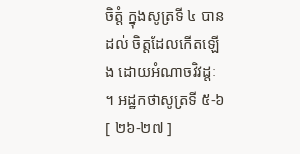ចិត្តំ ក្នុងសូត្រទី ៤ បានដល់ ចិត្តដែលកើតឡើង ដោយអំណាចវិវដ្តៈ ។ អដ្ឋកថាសូត្រទី ៥-៦ [ ២៦-២៧ ]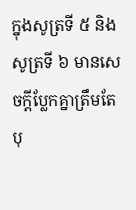ក្នុងសូត្រទី ៥ និងសូត្រទី ៦ មានសេចក្តីប្លែកគ្នាត្រឹមតែ បុ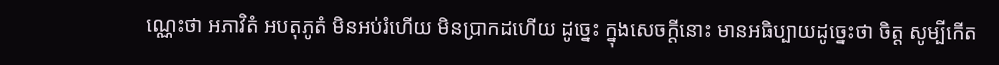ណ្ណេះថា អភាវិតំ អបតុភូតំ មិនអប់រំហើយ មិនប្រាកដហើយ ដូច្នេះ ក្នុងសេចក្តីនោះ មានអធិប្បាយដូច្នេះថា ចិត្ត សូម្បីកើត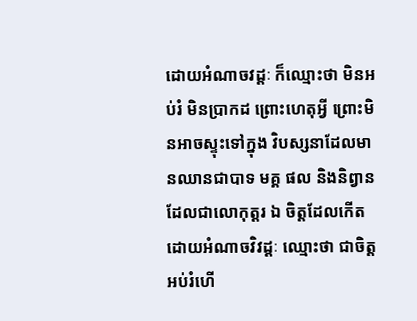ដោយអំណាចវដ្តៈ ក៏ឈ្មោះថា មិនអប់រំ មិនប្រាកដ ព្រោះហេតុអ្វី ព្រោះមិនអាចស្ទុះទៅក្នុង វិបស្សនាដែលមានឈានជាបាទ មគ្គ ផល និងនិព្វាន ដែលជាលោកុត្តរ ឯ ចិត្តដែលកើតដោយអំណាចវិវដ្តៈ ឈ្មោះថា ជាចិត្តអប់រំហើ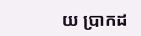យ ប្រាកដ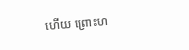ហើយ ព្រោះហ